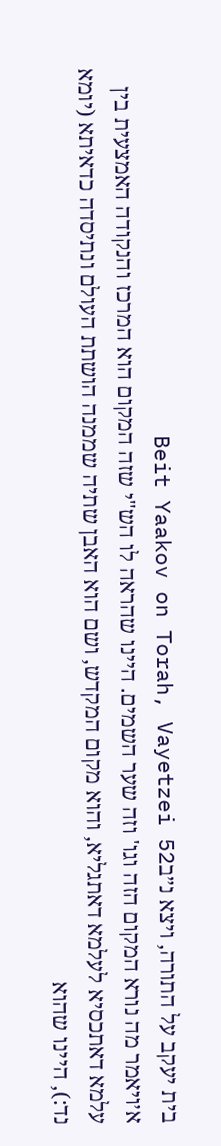בית יעקב על התורה, ויצא נ״בBeit Yaakov on Torah, Vayetzei 52
א׳ויאמר מה נורא המקום הזה וגו' וזה שער השמים. היינו שהראה לו הש"י שזה המקום הוא המרכז והנקודה האמצעית בין עלמא דאתכסיא לעלמא דאתגליא, והוא מקום המקדש, ושם הוא האבן שתיה שממנה הושתת העולם ונתיסדה כדאיתא (יומא נד:), היינו שהוא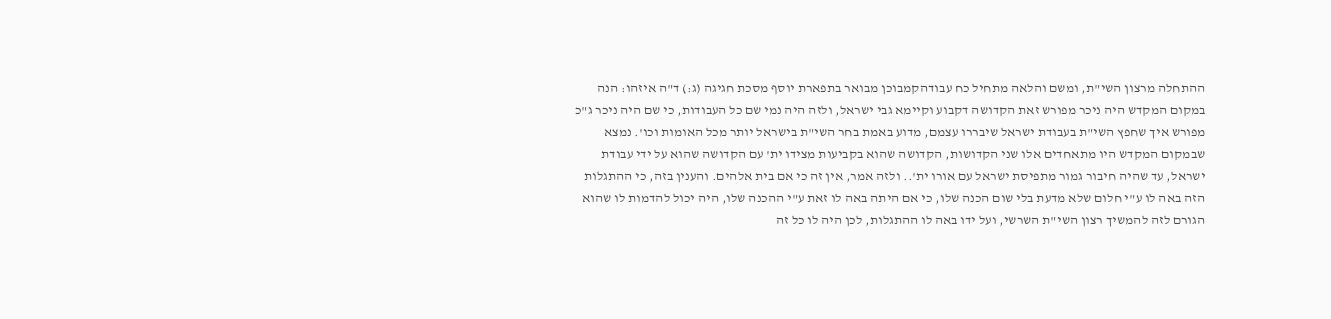ההתחלה מרצון השי"ת, ומשם והלאה מתחיל כח עבודהקמבוכן מבואר בתפארת יוסף מסכת חגיגה (ג:) ד"ה איזהו: הנה במקום המקדש היה ניכר מפורש זאת הקדושה דקבוע וקיימא גבי ישראל, ולזה היה נמי שם כל העבודות, כי שם היה ניכר ג"כ מפורש איך שחפץ השי"ת בעבודת ישראל שיבררו עצמם, מדוע באמת בחר השי"ת בישראל יותר מכל האומות וכו'. נמצא שבמקום המקדש היו מתאחדים אלו שני הקדושות, הקדושה שהוא בקביעות מצידו ית' עם הקדושה שהוא על ידי עבודת ישראל, עד שהיה חיבור גמור מתפיסת ישראל עם אורו ית'.. ולזה אמר, אין זה כי אם בית אלהים. והענין בזה, כי ההתגלות הזה באה לו ע"י חלום שלא מדעת בלי שום הכנה שלו, כי אם היתה באה לו זאת ע"י ההכנה שלו, היה יכול להדמות לו שהוא הגורם לזה להמשיך רצון השי"ת השרשי, ועל ידו באה לו ההתגלות, לכן היה לו כל זה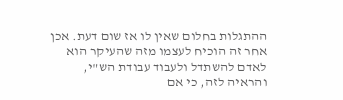ההתגלות בחלום שאין לו אז שום דעת. אכן אחר זה הוכיח לעצמו מזה שהעיקר הוא לאדם להשתדל ולעבוד עבודת הש"י, והראיה לזה, כי אם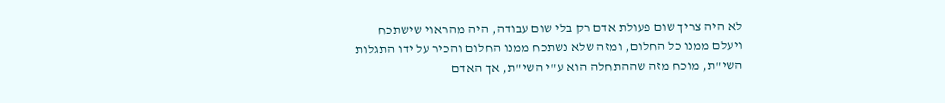לא היה צריך שום פעולת אדם רק בלי שום עבודה, היה מהראוי שישתכח ויעלם ממנו כל החלום, ומזה שלא נשתכח ממנו החלום והכיר על ידו התגלות השי"ת, מוכח מזה שההתחלה הוא ע"י השי"ת, אך האדם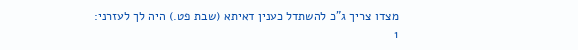מצדו צריך ג"כ להשתדל כענין דאיתא (שבת פט.) היה לך לעזרני:
1